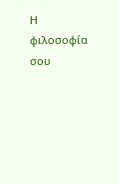Η φιλοσοφία σου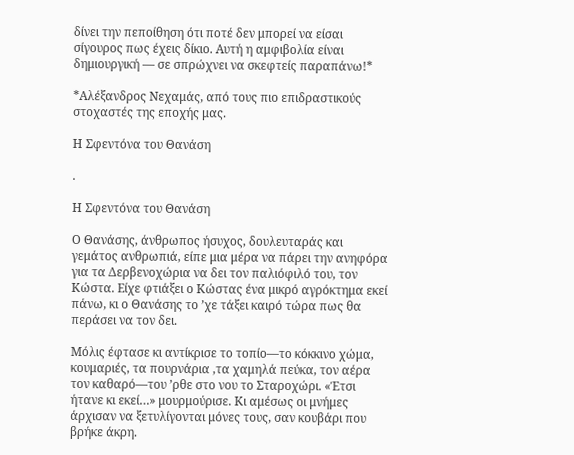δίνει την πεποίθηση ότι ποτέ δεν μπορεί να είσαι σίγουρος πως έχεις δίκιο. Αυτή η αμφιβολία είναι δημιουργική — σε σπρώχνει να σκεφτείς παραπάνω!*

*Αλέξανδρος Νεχαμάς, από τους πιο επιδραστικούς στοχαστές της εποχής μας.

Η Σφεντόνα του Θανάση

.

Η Σφεντόνα του Θανάση

Ο Θανάσης, άνθρωπος ήσυχος, δουλευταράς και γεμάτος ανθρωπιά, είπε μια μέρα να πάρει την ανηφόρα για τα Δερβενοχώρια να δει τον παλιόφιλό του, τον Κώστα. Είχε φτιάξει ο Κώστας ένα μικρό αγρόκτημα εκεί πάνω, κι ο Θανάσης το ’χε τάξει καιρό τώρα πως θα περάσει να τον δει.

Μόλις έφτασε κι αντίκρισε το τοπίο—το κόκκινο χώμα, κουμαριές, τα πουρνάρια ,τα χαμηλά πεύκα, τον αέρα τον καθαρό—του ’ρθε στο νου το Σταροχώρι. «Έτσι ήτανε κι εκεί…» μουρμούρισε. Κι αμέσως οι μνήμες άρχισαν να ξετυλίγονται μόνες τους, σαν κουβάρι που βρήκε άκρη.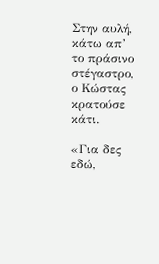Στην αυλή, κάτω απ’ το πράσινο στέγαστρο, ο Κώστας κρατούσε κάτι.

«Για δες εδώ,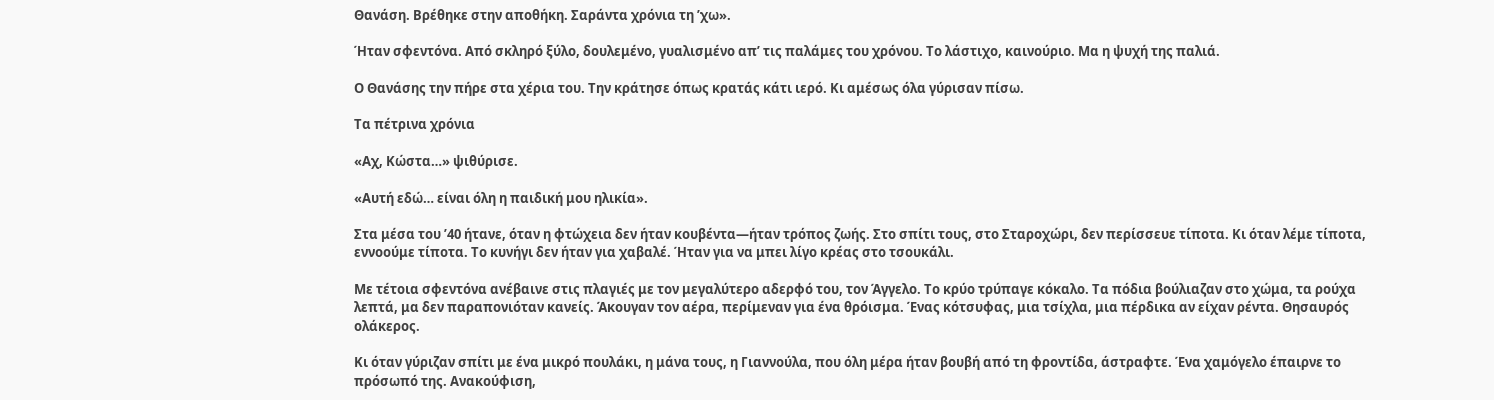Θανάση. Βρέθηκε στην αποθήκη. Σαράντα χρόνια τη ’χω».

Ήταν σφεντόνα. Από σκληρό ξύλο, δουλεμένο, γυαλισμένο απ’ τις παλάμες του χρόνου. Το λάστιχο, καινούριο. Μα η ψυχή της παλιά.

Ο Θανάσης την πήρε στα χέρια του. Την κράτησε όπως κρατάς κάτι ιερό. Κι αμέσως όλα γύρισαν πίσω.

Τα πέτρινα χρόνια

«Αχ, Κώστα…» ψιθύρισε.

«Αυτή εδώ… είναι όλη η παιδική μου ηλικία».

Στα μέσα του ’40 ήτανε, όταν η φτώχεια δεν ήταν κουβέντα—ήταν τρόπος ζωής. Στο σπίτι τους, στο Σταροχώρι, δεν περίσσευε τίποτα. Κι όταν λέμε τίποτα, εννοούμε τίποτα. Το κυνήγι δεν ήταν για χαβαλέ. Ήταν για να μπει λίγο κρέας στο τσουκάλι.

Με τέτοια σφεντόνα ανέβαινε στις πλαγιές με τον μεγαλύτερο αδερφό του, τον Άγγελο. Το κρύο τρύπαγε κόκαλο. Τα πόδια βούλιαζαν στο χώμα, τα ρούχα λεπτά, μα δεν παραπονιόταν κανείς. Άκουγαν τον αέρα, περίμεναν για ένα θρόισμα. Ένας κότσυφας, μια τσίχλα, μια πέρδικα αν είχαν ρέντα. Θησαυρός ολάκερος.

Κι όταν γύριζαν σπίτι με ένα μικρό πουλάκι, η μάνα τους, η Γιαννούλα, που όλη μέρα ήταν βουβή από τη φροντίδα, άστραφτε. Ένα χαμόγελο έπαιρνε το πρόσωπό της. Ανακούφιση,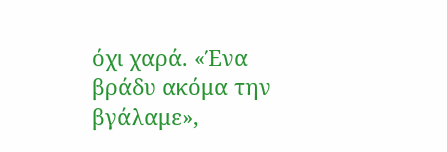όχι χαρά. «Ένα βράδυ ακόμα την βγάλαμε»,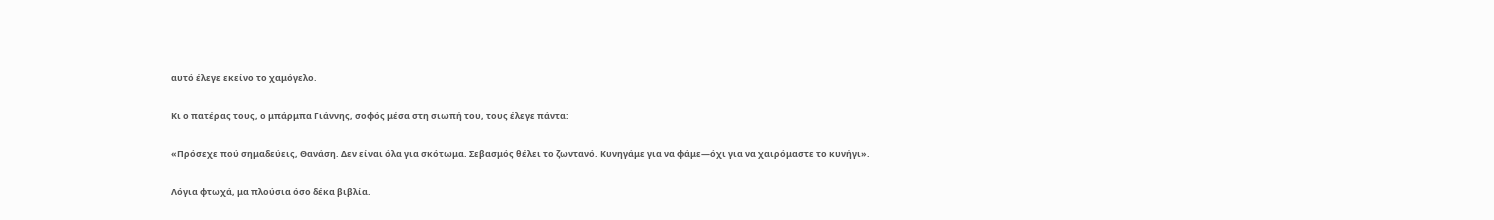αυτό έλεγε εκείνο το χαμόγελο.

Κι ο πατέρας τους, ο μπάρμπα Γιάννης, σοφός μέσα στη σιωπή του, τους έλεγε πάντα:

«Πρόσεχε πού σημαδεύεις, Θανάση. Δεν είναι όλα για σκότωμα. Σεβασμός θέλει το ζωντανό. Κυνηγάμε για να φάμε—όχι για να χαιρόμαστε το κυνήγι».

Λόγια φτωχά, μα πλούσια όσο δέκα βιβλία.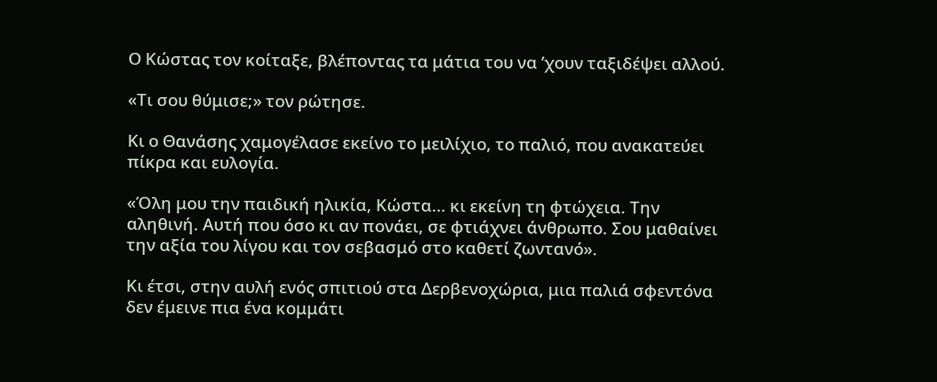Ο Κώστας τον κοίταξε, βλέποντας τα μάτια του να ’χουν ταξιδέψει αλλού.

«Τι σου θύμισε;» τον ρώτησε.

Κι ο Θανάσης χαμογέλασε εκείνο το μειλίχιο, το παλιό, που ανακατεύει πίκρα και ευλογία.

«Όλη μου την παιδική ηλικία, Κώστα… κι εκείνη τη φτώχεια. Την αληθινή. Αυτή που όσο κι αν πονάει, σε φτιάχνει άνθρωπο. Σου μαθαίνει την αξία του λίγου και τον σεβασμό στο καθετί ζωντανό».

Κι έτσι, στην αυλή ενός σπιτιού στα Δερβενοχώρια, μια παλιά σφεντόνα δεν έμεινε πια ένα κομμάτι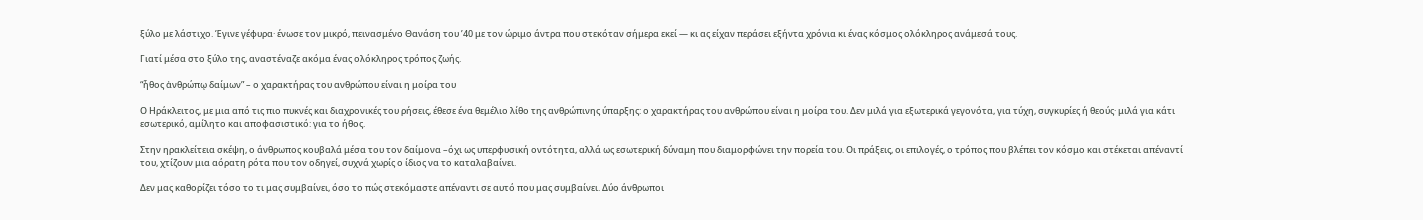ξύλο με λάστιχο. Έγινε γέφυρα· ένωσε τον μικρό, πεινασμένο Θανάση του ’40 με τον ώριμο άντρα που στεκόταν σήμερα εκεί — κι ας είχαν περάσει εξήντα χρόνια κι ένας κόσμος ολόκληρος ανάμεσά τους.

Γιατί μέσα στο ξύλο της, αναστέναζε ακόμα ένας ολόκληρος τρόπος ζωής.

“ἦθος ἀνθρώπῳ δαίμων” – ο χαρακτήρας του ανθρώπου είναι η μοίρα του

Ο Ηράκλειτος, με μια από τις πιο πυκνές και διαχρονικές του ρήσεις, έθεσε ένα θεμέλιο λίθο της ανθρώπινης ύπαρξης: ο χαρακτήρας του ανθρώπου είναι η μοίρα του. Δεν μιλά για εξωτερικά γεγονότα, για τύχη, συγκυρίες ή θεούς· μιλά για κάτι εσωτερικό, αμίλητο και αποφασιστικό: για το ήθος.

Στην ηρακλείτεια σκέψη, ο άνθρωπος κουβαλά μέσα του τον δαίμονα –όχι ως υπερφυσική οντότητα, αλλά ως εσωτερική δύναμη που διαμορφώνει την πορεία του. Οι πράξεις, οι επιλογές, ο τρόπος που βλέπει τον κόσμο και στέκεται απέναντί του, χτίζουν μια αόρατη ρότα που τον οδηγεί, συχνά χωρίς ο ίδιος να το καταλαβαίνει.

Δεν μας καθορίζει τόσο το τι μας συμβαίνει, όσο το πώς στεκόμαστε απέναντι σε αυτό που μας συμβαίνει. Δύο άνθρωποι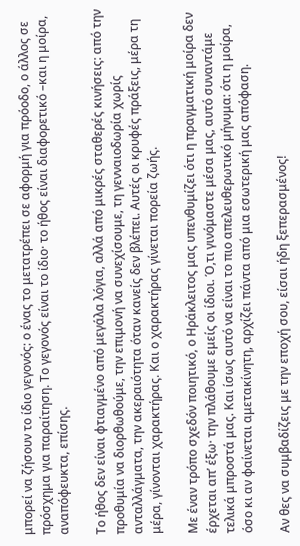μπορεί να ζήσουν το ίδιο γεγονός: ο ένας το μετατρέπει σε αφορμή για πρόοδο, ο άλλος σε πρόσχημα για παραίτηση. Το γεγονός είναι το ίδιο· το ήθος είναι διαφορετικό –και η μοίρα, αναπόφευκτα, επίσης.

Το ήθος δεν είναι φτιαγμένο από μεγάλα λόγια, αλλά από μικρές σταθερές κινήσεις: από την προθυμία να διορθωθούμε, την επιμονή να συνεχίσουμε, τη γενναιοδωρία χωρίς ανταλλάγματα, την ακεραιότητα όταν κανείς δεν βλέπει. Αυτές οι κρυφές πράξεις, μέρα τη μέρα, γίνονται χαρακτήρας. Και ο χαρακτήρας γίνεται πορεία ζωής.

Με έναν τρόπο σχεδόν ποιητικό, ο Ηράκλειτος μας υπενθυμίζει ότι η πραγματική μοίρα δεν έρχεται απ’ έξω· την πλάθουμε εμείς οι ίδιοι. Ό,τι γινόμαστε μέσα μας, αυτό συναντάμε τελικά μπροστά μας. Και ίσως αυτό να είναι το πιο απελευθερωτικό μήνυμα: ότι η μοίρα, όσο κι αν φαίνεται αμετακίνητη, αρχίζει πάντα από μια εσωτερική μας απόφαση.

Αν θες να συμβαδίζεις με την εποχή σου, είσαι ήδη ξεπερασμένος!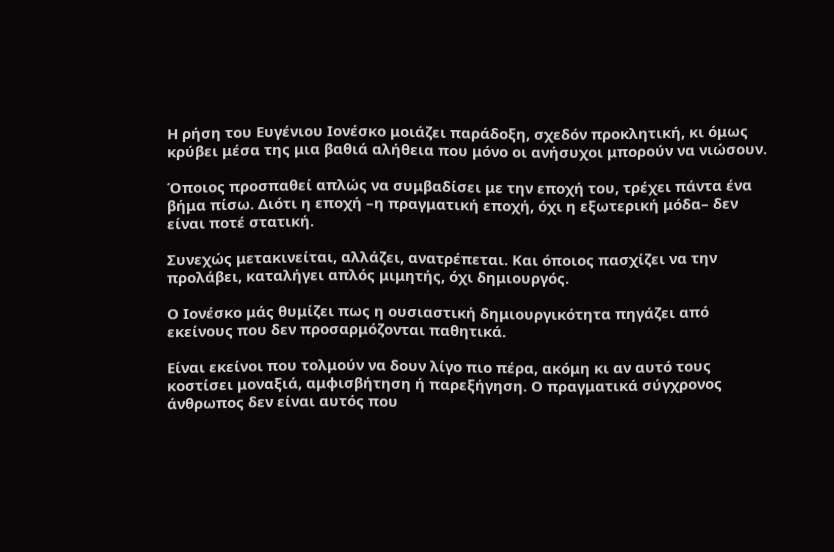Η ρήση του Ευγένιου Ιονέσκο μοιάζει παράδοξη, σχεδόν προκλητική, κι όμως κρύβει μέσα της μια βαθιά αλήθεια που μόνο οι ανήσυχοι μπορούν να νιώσουν.

Όποιος προσπαθεί απλώς να συμβαδίσει με την εποχή του, τρέχει πάντα ένα βήμα πίσω. Διότι η εποχή –η πραγματική εποχή, όχι η εξωτερική μόδα– δεν είναι ποτέ στατική.

Συνεχώς μετακινείται, αλλάζει, ανατρέπεται. Και όποιος πασχίζει να την προλάβει, καταλήγει απλός μιμητής, όχι δημιουργός.

Ο Ιονέσκο μάς θυμίζει πως η ουσιαστική δημιουργικότητα πηγάζει από εκείνους που δεν προσαρμόζονται παθητικά.

Είναι εκείνοι που τολμούν να δουν λίγο πιο πέρα, ακόμη κι αν αυτό τους κοστίσει μοναξιά, αμφισβήτηση ή παρεξήγηση. Ο πραγματικά σύγχρονος άνθρωπος δεν είναι αυτός που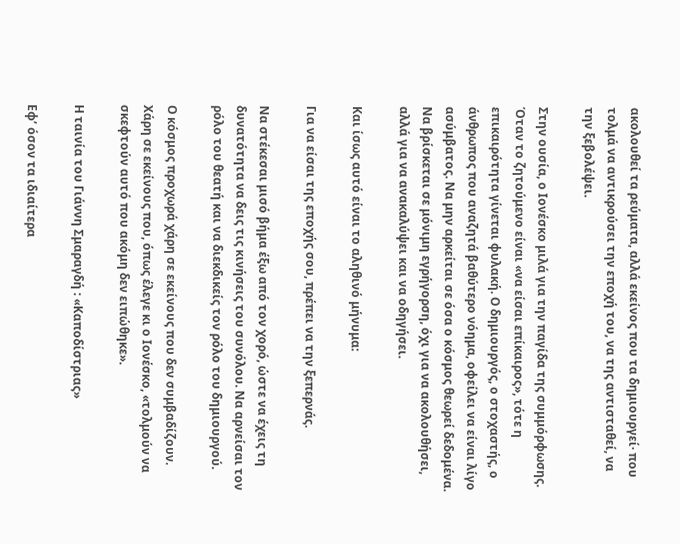ακολουθεί τα ρεύματα, αλλά εκείνος που τα δημιουργεί· που τολμά να αντικρούσει την εποχή του, να της αντισταθεί, να την ξεβολέψει.

Στην ουσία, ο Ιονέσκο μιλά για την παγίδα της συμμόρφωσης. Όταν το ζητούμενο είναι «να είσαι επίκαιρος», τότε η επικαιρότητα γίνεται φυλακή. Ο δημιουργός, ο στοχαστής, ο άνθρωπος που αναζητά βαθύτερο νόημα, οφείλει να είναι λίγο ασύμβατος. Να μην αρκείται σε όσα ο κόσμος θεωρεί δεδομένα. Να βρίσκεται σε μόνιμη εγρήγορση, όχι για να ακολουθήσει, αλλά για να ανακαλύψει και να οδηγήσει.

Και ίσως αυτό είναι το αληθινό μήνυμα:

Για να είσαι της εποχής σου, πρέπει να την ξεπερνάς.

Να στέκεσαι μισό βήμα έξω από τον χορό, ώστε να έχεις τη δυνατότητα να δεις τις κινήσεις του συνόλου. Να αρνείσαι τον ρόλο του θεατή και να διεκδικείς τον ρόλο του δημιουργού.

Ο κόσμος προχωρά χάρη σε εκείνους που δεν συμβαδίζουν. Χάρη σε εκείνους που, όπως έλεγε κι ο Ιονέσκο, «τολμούν να σκεφτούν αυτό που ακόμη δεν ειπώθηκε».

Η ταινία του Γιάννη Σμαραγδή : «Καποδίστριας»

Εφ’ όσον τα ιδιαίτερα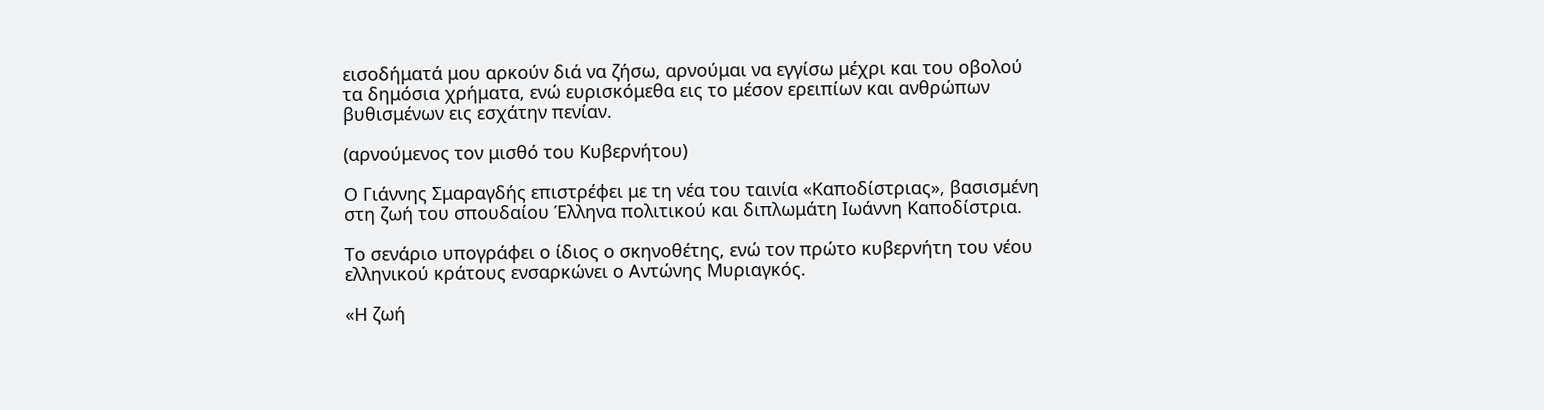εισοδήματά μου αρκούν διά να ζήσω, αρνούμαι να εγγίσω μέχρι και του οβολού τα δημόσια χρήματα, ενώ ευρισκόμεθα εις το μέσον ερειπίων και ανθρώπων βυθισμένων εις εσχάτην πενίαν.

(αρνούμενος τον μισθό του Κυβερνήτου)

Ο Γιάννης Σμαραγδής επιστρέφει με τη νέα του ταινία «Καποδίστριας», βασισμένη στη ζωή του σπουδαίου Έλληνα πολιτικού και διπλωμάτη Ιωάννη Καποδίστρια.

Το σενάριο υπογράφει ο ίδιος ο σκηνοθέτης, ενώ τον πρώτο κυβερνήτη του νέου ελληνικού κράτους ενσαρκώνει ο Αντώνης Μυριαγκός.

«Η ζωή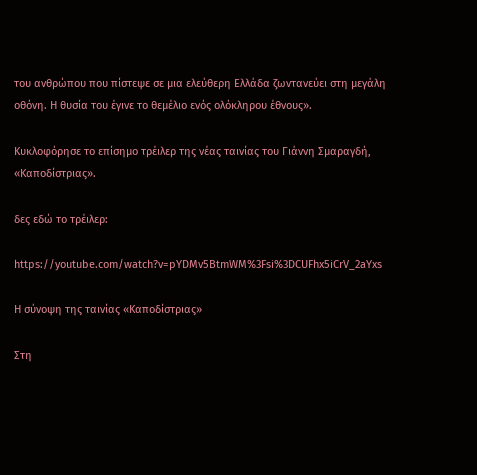του ανθρώπου που πίστεψε σε μια ελεύθερη Ελλάδα ζωντανεύει στη μεγάλη οθόνη. Η θυσία του έγινε το θεμέλιο ενός ολόκληρου έθνους».

Κυκλοφόρησε το επίσημο τρέιλερ της νέας ταινίας του Γιάννη Σμαραγδή, «Καποδίστριας».

δες εδώ το τρέιλερ:

https://youtube.com/watch?v=pYDMv5BtmWM%3Fsi%3DCUFhx5iCrV_2aYxs

Η σύνοψη της ταινίας «Καποδίστριας»

Στη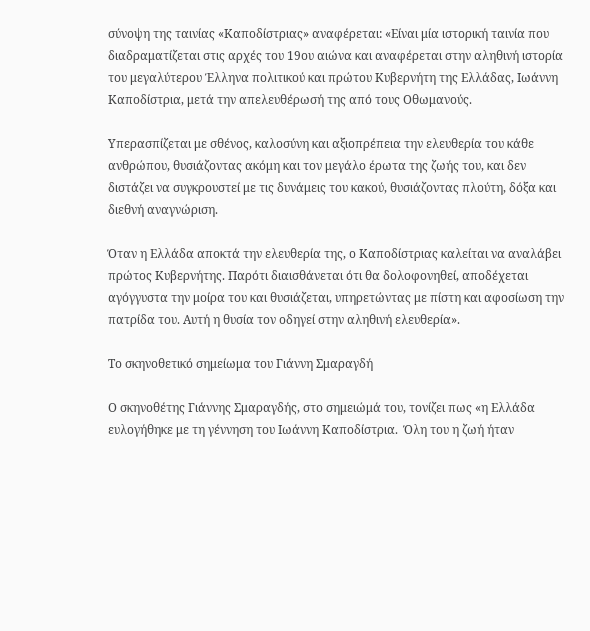σύνοψη της ταινίας «Καποδίστριας» αναφέρεται: «Είναι μία ιστορική ταινία που διαδραματίζεται στις αρχές του 19ου αιώνα και αναφέρεται στην αληθινή ιστορία του μεγαλύτερου Έλληνα πολιτικού και πρώτου Κυβερνήτη της Ελλάδας, Ιωάννη Καποδίστρια, μετά την απελευθέρωσή της από τους Οθωμανούς.

Υπερασπίζεται με σθένος, καλοσύνη και αξιοπρέπεια την ελευθερία του κάθε ανθρώπου, θυσιάζοντας ακόμη και τον μεγάλο έρωτα της ζωής του, και δεν διστάζει να συγκρουστεί με τις δυνάμεις του κακού, θυσιάζοντας πλούτη, δόξα και διεθνή αναγνώριση.

Όταν η Ελλάδα αποκτά την ελευθερία της, ο Καποδίστριας καλείται να αναλάβει πρώτος Κυβερνήτης. Παρότι διαισθάνεται ότι θα δολοφονηθεί, αποδέχεται αγόγγυστα την μοίρα του και θυσιάζεται, υπηρετώντας με πίστη και αφοσίωση την πατρίδα του. Αυτή η θυσία τον οδηγεί στην αληθινή ελευθερία».

Το σκηνοθετικό σημείωμα του Γιάννη Σμαραγδή

Ο σκηνοθέτης Γιάννης Σμαραγδής, στο σημειώμά του, τονίζει πως «η Ελλάδα ευλογήθηκε με τη γέννηση του Ιωάννη Καποδίστρια.  Όλη του η ζωή ήταν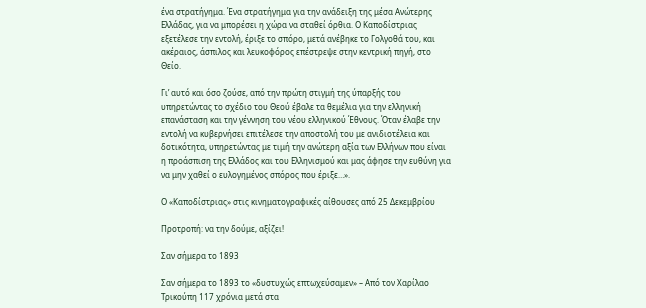ένα στρατήγημα. Ένα στρατήγημα για την ανάδειξη της μέσα Ανώτερης Ελλάδας, για να μπορέσει η χώρα να σταθεί όρθια. Ο Καποδίστριας εξετέλεσε την εντολή, έριξε το σπόρο, μετά ανέβηκε το Γολγοθά του, και ακέραιος, άσπιλος και λευκοφόρος επέστρεψε στην κεντρική πηγή, στο Θείο.

Γι’ αυτό και όσο ζούσε, από την πρώτη στιγμή της ύπαρξής του υπηρετώντας το σχέδιο του Θεού έβαλε τα θεμέλια για την ελληνική επανάσταση και την γέννηση του νέου ελληνικού Έθνους. Όταν έλαβε την εντολή να κυβερνήσει επιτέλεσε την αποστολή του με ανιδιοτέλεια και δοτικότητα, υπηρετώντας με τιμή την ανώτερη αξία των Ελλήνων που είναι η προάσπιση της Ελλάδος και του Ελληνισμού και μας άφησε την ευθύνη για να μην χαθεί ο ευλογημένος σπόρος που έριξε…».

Ο «Καποδίστριας» στις κινηματογραφικές αίθουσες από 25 Δεκεμβρίου

Προτροπή: να την δούμε, αξίζει!

Σαν σήμερα το 1893

Σαν σήμερα το 1893 το «δυστυχώς επτωχεύσαμεν» – Από τον Χαρίλαο Τρικούπη 117 χρόνια μετά στα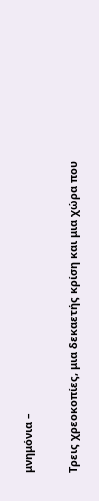μνημόνια –

Τρεις χρεοκοπίες, μια δεκαετής κρίση και μια χώρα που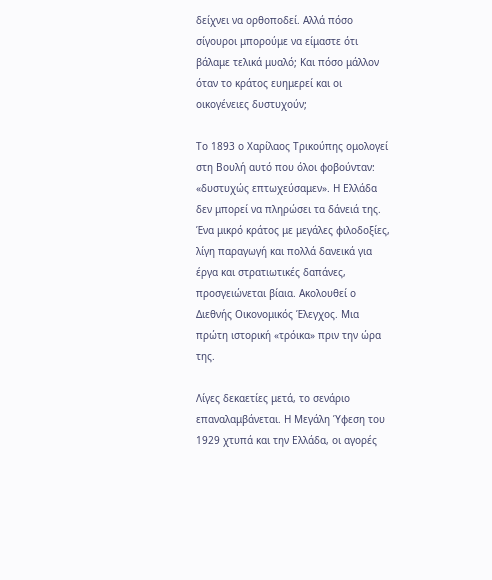δείχνει να ορθοποδεί. Αλλά πόσο σίγουροι μπορούμε να είμαστε ότι βάλαμε τελικά μυαλό; Και πόσο μάλλον όταν το κράτος ευημερεί και οι οικογένειες δυστυχούν;

Το 1893 ο Χαρίλαος Τρικούπης ομολογεί στη Βουλή αυτό που όλοι φοβούνταν: «δυστυχώς επτωχεύσαμεν». Η Ελλάδα δεν μπορεί να πληρώσει τα δάνειά της. Ένα μικρό κράτος με μεγάλες φιλοδοξίες, λίγη παραγωγή και πολλά δανεικά για έργα και στρατιωτικές δαπάνες, προσγειώνεται βίαια. Ακολουθεί ο Διεθνής Οικονομικός Έλεγχος. Μια πρώτη ιστορική «τρόικα» πριν την ώρα της.

Λίγες δεκαετίες μετά, το σενάριο επαναλαμβάνεται. Η Μεγάλη Ύφεση του 1929 χτυπά και την Ελλάδα, οι αγορές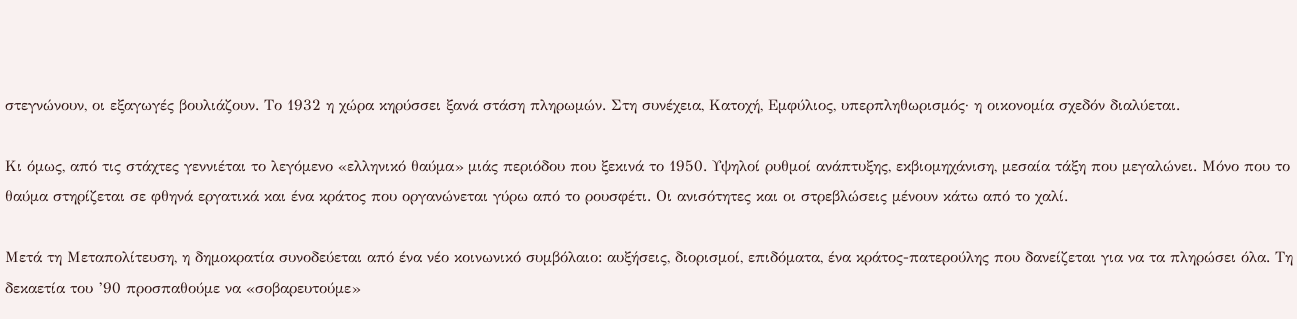στεγνώνουν, οι εξαγωγές βουλιάζουν. Το 1932 η χώρα κηρύσσει ξανά στάση πληρωμών. Στη συνέχεια, Κατοχή, Εμφύλιος, υπερπληθωρισμός· η οικονομία σχεδόν διαλύεται.

Κι όμως, από τις στάχτες γεννιέται το λεγόμενο «ελληνικό θαύμα» μιάς περιόδου που ξεκινά το 1950. Υψηλοί ρυθμοί ανάπτυξης, εκβιομηχάνιση, μεσαία τάξη που μεγαλώνει. Μόνο που το θαύμα στηρίζεται σε φθηνά εργατικά και ένα κράτος που οργανώνεται γύρω από το ρουσφέτι. Οι ανισότητες και οι στρεβλώσεις μένουν κάτω από το χαλί.

Μετά τη Μεταπολίτευση, η δημοκρατία συνοδεύεται από ένα νέο κοινωνικό συμβόλαιο: αυξήσεις, διορισμοί, επιδόματα, ένα κράτος-πατερούλης που δανείζεται για να τα πληρώσει όλα. Τη δεκαετία του ’90 προσπαθούμε να «σοβαρευτούμε»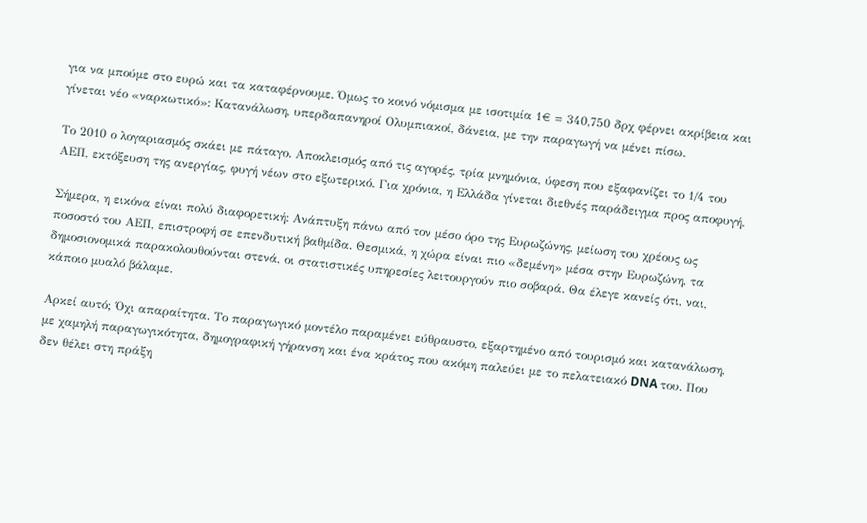για να μπούμε στο ευρώ και τα καταφέρνουμε. Όμως το κοινό νόμισμα με ισοτιμία 1€ = 340,750 δρχ φέρνει ακρίβεια και γίνεται νέο «ναρκωτικό»: Κατανάλωση, υπερδαπανηροί Ολυμπιακοί, δάνεια, με την παραγωγή να μένει πίσω.

Το 2010 ο λογαριασμός σκάει με πάταγο. Αποκλεισμός από τις αγορές, τρία μνημόνια, ύφεση που εξαφανίζει το 1/4 του ΑΕΠ, εκτόξευση της ανεργίας, φυγή νέων στο εξωτερικό. Για χρόνια, η Ελλάδα γίνεται διεθνές παράδειγμα προς αποφυγή.

Σήμερα, η εικόνα είναι πολύ διαφορετική: Ανάπτυξη πάνω από τον μέσο όρο της Ευρωζώνης, μείωση του χρέους ως ποσοστό του ΑΕΠ, επιστροφή σε επενδυτική βαθμίδα. Θεσμικά, η χώρα είναι πιο «δεμένη» μέσα στην Ευρωζώνη, τα δημοσιονομικά παρακολουθούνται στενά, οι στατιστικές υπηρεσίες λειτουργούν πιο σοβαρά. Θα έλεγε κανείς ότι, ναι, κάποιο μυαλό βάλαμε.

Αρκεί αυτό; Όχι απαραίτητα. Το παραγωγικό μοντέλο παραμένει εύθραυστο, εξαρτημένο από τουρισμό και κατανάλωση, με χαμηλή παραγωγικότητα, δημογραφική γήρανση και ένα κράτος που ακόμη παλεύει με το πελατειακό DNA του. Που δεν θέλει στη πράξη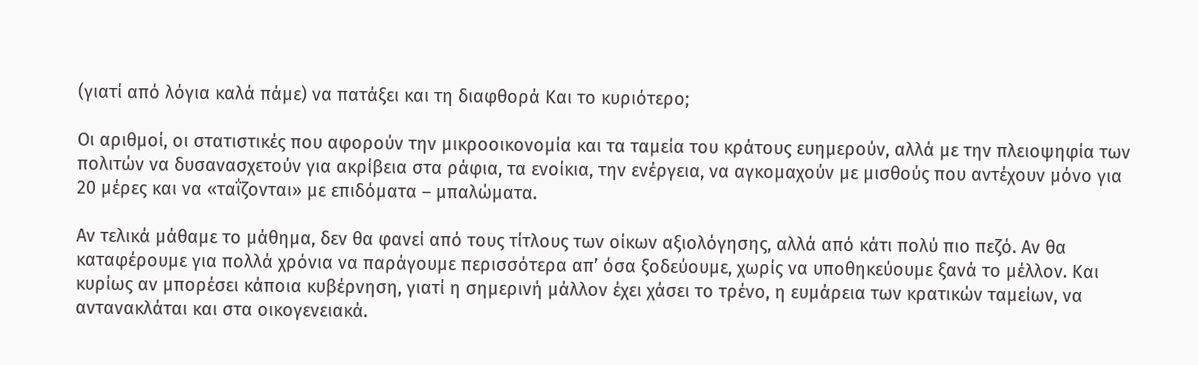(γιατί από λόγια καλά πάμε) να πατάξει και τη διαφθορά Και το κυριότερο;

Οι αριθμοί, οι στατιστικές που αφορούν την μικροοικονομία και τα ταμεία του κράτους ευημερούν, αλλά με την πλειοψηφία των πολιτών να δυσανασχετούν για ακρίβεια στα ράφια, τα ενοίκια, την ενέργεια, να αγκομαχούν με μισθούς που αντέχουν μόνο για 20 μέρες και να «ταΐζονται» με επιδόματα – μπαλώματα.

Αν τελικά μάθαμε το μάθημα, δεν θα φανεί από τους τίτλους των οίκων αξιολόγησης, αλλά από κάτι πολύ πιο πεζό. Αν θα καταφέρουμε για πολλά χρόνια να παράγουμε περισσότερα απ’ όσα ξοδεύουμε, χωρίς να υποθηκεύουμε ξανά το μέλλον. Και κυρίως αν μπορέσει κάποια κυβέρνηση, γιατί η σημερινή μάλλον έχει χάσει το τρένο, η ευμάρεια των κρατικών ταμείων, να αντανακλάται και στα οικογενειακά.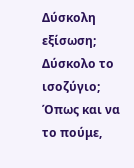Δύσκολη εξίσωση; Δύσκολο το ισοζύγιο; Όπως και να το πούμε,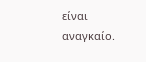είναι αναγκαίο.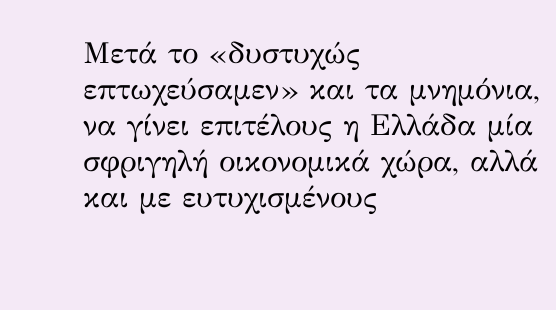Μετά το «δυστυχώς επτωχεύσαμεν» και τα μνημόνια, να γίνει επιτέλους η Ελλάδα μία σφριγηλή οικονομικά χώρα, αλλά και με ευτυχισμένους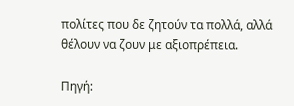πολίτες που δε ζητούν τα πολλά, αλλά θέλουν να ζουν με αξιοπρέπεια.

Πηγή: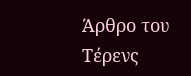Άρθρο του Τέρενς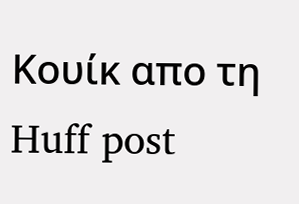Κουίκ απο τη Huff post